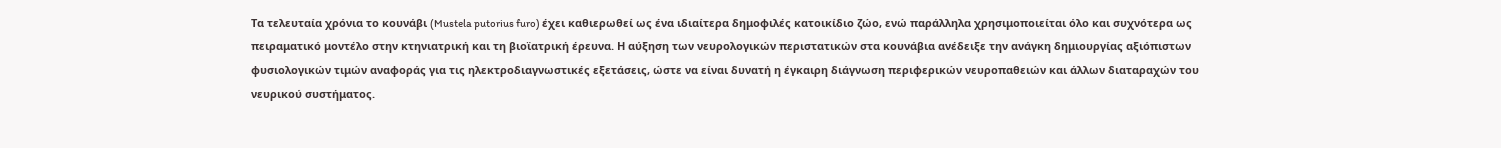Τα τελευταία χρόνια το κουνάβι (Mustela putorius furo) έχει καθιερωθεί ως ένα ιδιαίτερα δημοφιλές κατοικίδιο ζώο, ενώ παράλληλα χρησιμοποιείται όλο και συχνότερα ως πειραματικό μοντέλο στην κτηνιατρική και τη βιοϊατρική έρευνα. Η αύξηση των νευρολογικών περιστατικών στα κουνάβια ανέδειξε την ανάγκη δημιουργίας αξιόπιστων φυσιολογικών τιμών αναφοράς για τις ηλεκτροδιαγνωστικές εξετάσεις, ώστε να είναι δυνατή η έγκαιρη διάγνωση περιφερικών νευροπαθειών και άλλων διαταραχών του νευρικού συστήματος.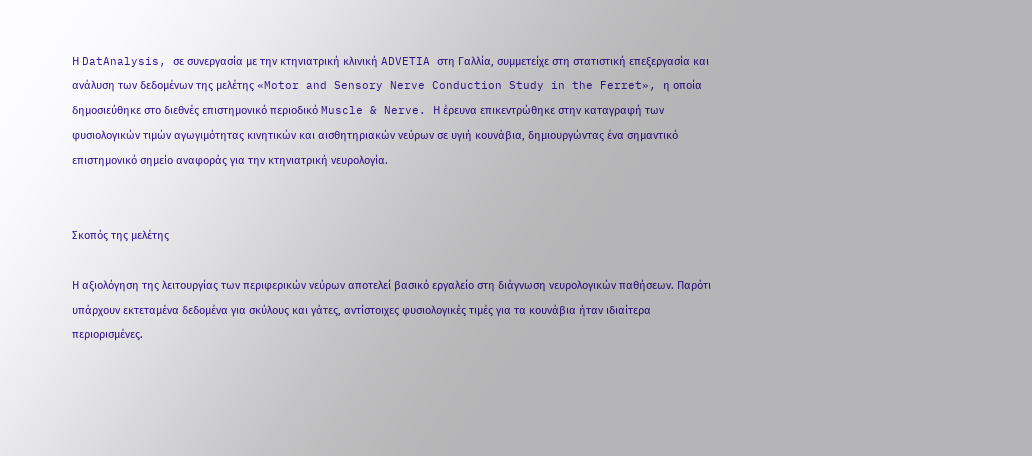Η DatAnalysis, σε συνεργασία με την κτηνιατρική κλινική ADVETIA στη Γαλλία, συμμετείχε στη στατιστική επεξεργασία και ανάλυση των δεδομένων της μελέτης «Motor and Sensory Nerve Conduction Study in the Ferret», η οποία δημοσιεύθηκε στο διεθνές επιστημονικό περιοδικό Muscle & Nerve. Η έρευνα επικεντρώθηκε στην καταγραφή των φυσιολογικών τιμών αγωγιμότητας κινητικών και αισθητηριακών νεύρων σε υγιή κουνάβια, δημιουργώντας ένα σημαντικό επιστημονικό σημείο αναφοράς για την κτηνιατρική νευρολογία.


Σκοπός της μελέτης

Η αξιολόγηση της λειτουργίας των περιφερικών νεύρων αποτελεί βασικό εργαλείο στη διάγνωση νευρολογικών παθήσεων. Παρότι υπάρχουν εκτεταμένα δεδομένα για σκύλους και γάτες, αντίστοιχες φυσιολογικές τιμές για τα κουνάβια ήταν ιδιαίτερα περιορισμένες.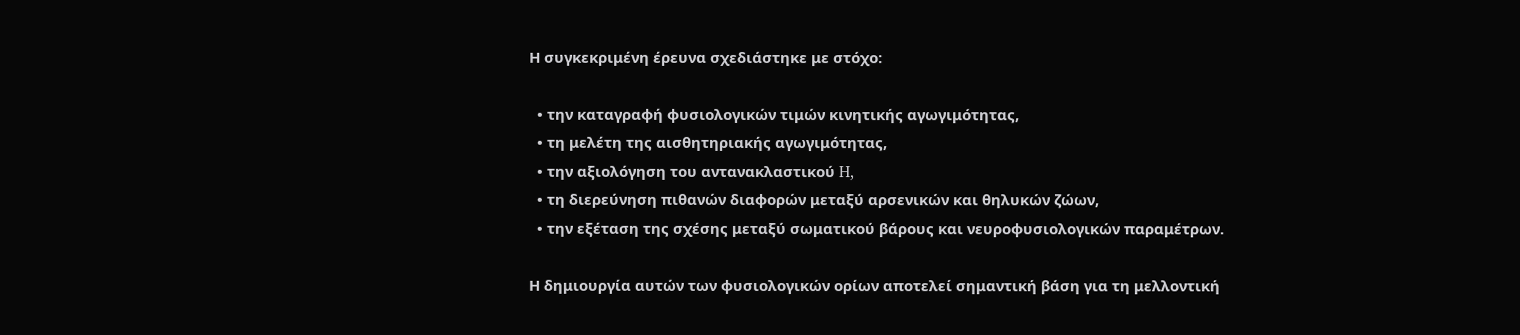Η συγκεκριμένη έρευνα σχεδιάστηκε με στόχο:

  • την καταγραφή φυσιολογικών τιμών κινητικής αγωγιμότητας,
  • τη μελέτη της αισθητηριακής αγωγιμότητας,
  • την αξιολόγηση του αντανακλαστικού H,
  • τη διερεύνηση πιθανών διαφορών μεταξύ αρσενικών και θηλυκών ζώων,
  • την εξέταση της σχέσης μεταξύ σωματικού βάρους και νευροφυσιολογικών παραμέτρων.

Η δημιουργία αυτών των φυσιολογικών ορίων αποτελεί σημαντική βάση για τη μελλοντική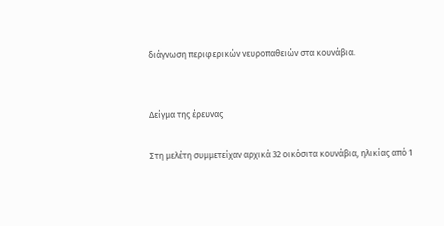διάγνωση περιφερικών νευροπαθειών στα κουνάβια.


Δείγμα της έρευνας

Στη μελέτη συμμετείχαν αρχικά 32 οικόσιτα κουνάβια, ηλικίας από 1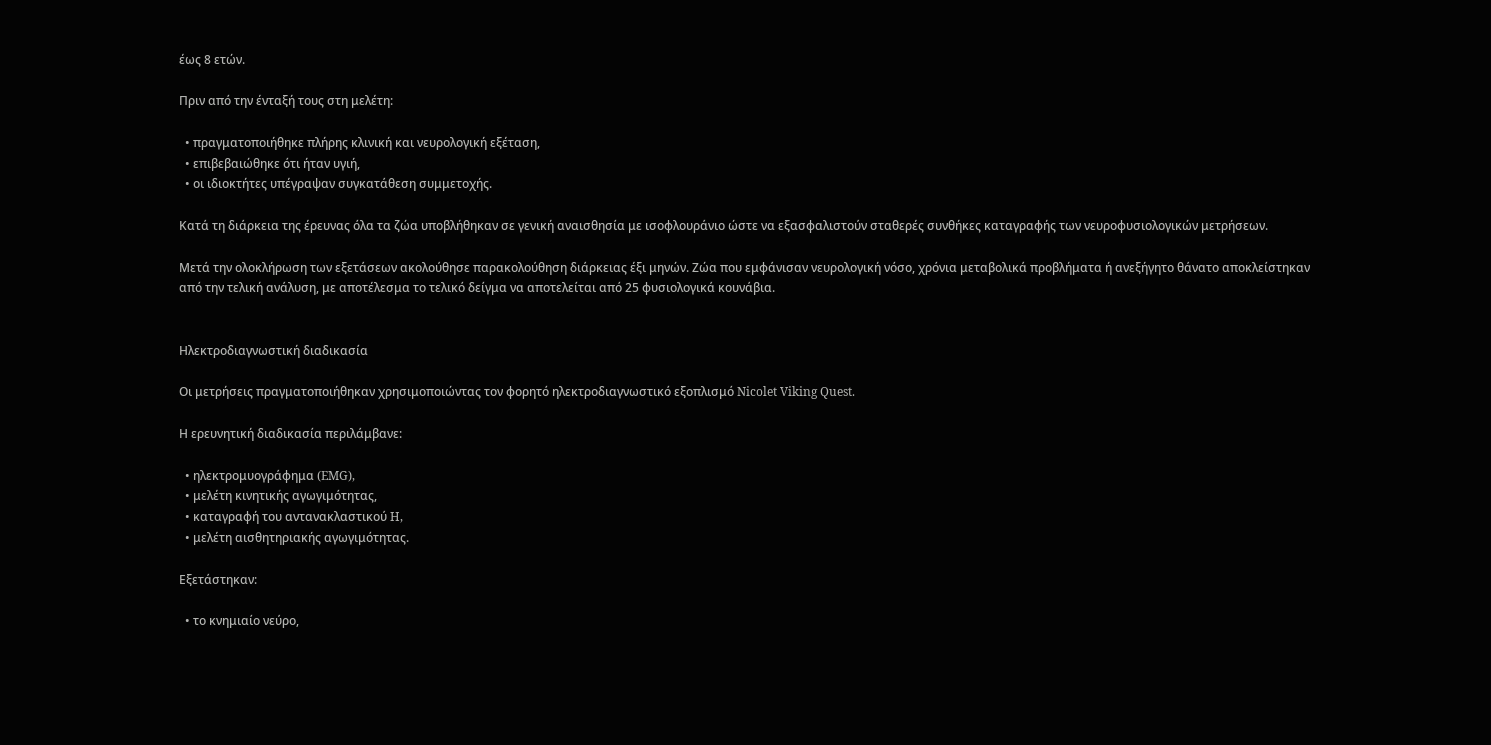έως 8 ετών.

Πριν από την ένταξή τους στη μελέτη:

  • πραγματοποιήθηκε πλήρης κλινική και νευρολογική εξέταση,
  • επιβεβαιώθηκε ότι ήταν υγιή,
  • οι ιδιοκτήτες υπέγραψαν συγκατάθεση συμμετοχής.

Κατά τη διάρκεια της έρευνας όλα τα ζώα υποβλήθηκαν σε γενική αναισθησία με ισοφλουράνιο ώστε να εξασφαλιστούν σταθερές συνθήκες καταγραφής των νευροφυσιολογικών μετρήσεων.

Μετά την ολοκλήρωση των εξετάσεων ακολούθησε παρακολούθηση διάρκειας έξι μηνών. Ζώα που εμφάνισαν νευρολογική νόσο, χρόνια μεταβολικά προβλήματα ή ανεξήγητο θάνατο αποκλείστηκαν από την τελική ανάλυση, με αποτέλεσμα το τελικό δείγμα να αποτελείται από 25 φυσιολογικά κουνάβια.


Ηλεκτροδιαγνωστική διαδικασία

Οι μετρήσεις πραγματοποιήθηκαν χρησιμοποιώντας τον φορητό ηλεκτροδιαγνωστικό εξοπλισμό Nicolet Viking Quest.

Η ερευνητική διαδικασία περιλάμβανε:

  • ηλεκτρομυογράφημα (EMG),
  • μελέτη κινητικής αγωγιμότητας,
  • καταγραφή του αντανακλαστικού H,
  • μελέτη αισθητηριακής αγωγιμότητας.

Εξετάστηκαν:

  • το κνημιαίο νεύρο,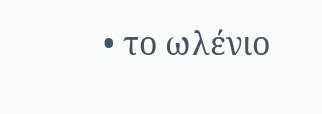• το ωλένιο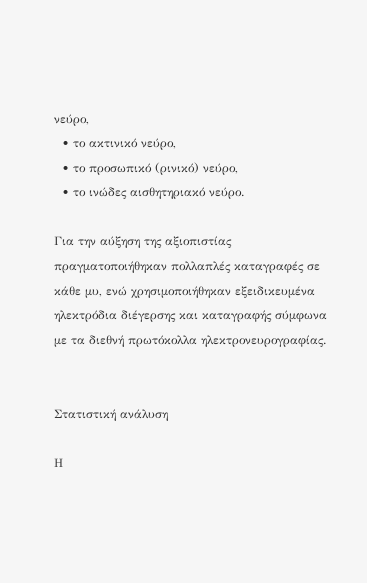νεύρο,
  • το ακτινικό νεύρο,
  • το προσωπικό (ρινικό) νεύρο,
  • το ινώδες αισθητηριακό νεύρο.

Για την αύξηση της αξιοπιστίας πραγματοποιήθηκαν πολλαπλές καταγραφές σε κάθε μυ, ενώ χρησιμοποιήθηκαν εξειδικευμένα ηλεκτρόδια διέγερσης και καταγραφής σύμφωνα με τα διεθνή πρωτόκολλα ηλεκτρονευρογραφίας.


Στατιστική ανάλυση

Η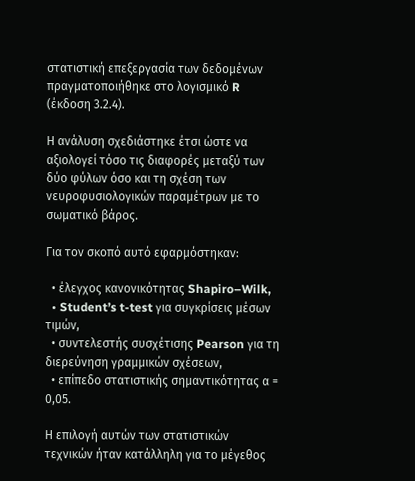στατιστική επεξεργασία των δεδομένων πραγματοποιήθηκε στο λογισμικό R (έκδοση 3.2.4).

Η ανάλυση σχεδιάστηκε έτσι ώστε να αξιολογεί τόσο τις διαφορές μεταξύ των δύο φύλων όσο και τη σχέση των νευροφυσιολογικών παραμέτρων με το σωματικό βάρος.

Για τον σκοπό αυτό εφαρμόστηκαν:

  • έλεγχος κανονικότητας Shapiro–Wilk,
  • Student’s t-test για συγκρίσεις μέσων τιμών,
  • συντελεστής συσχέτισης Pearson για τη διερεύνηση γραμμικών σχέσεων,
  • επίπεδο στατιστικής σημαντικότητας α = 0,05.

Η επιλογή αυτών των στατιστικών τεχνικών ήταν κατάλληλη για το μέγεθος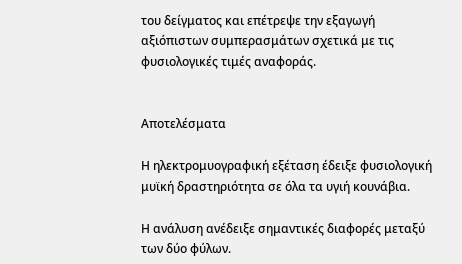του δείγματος και επέτρεψε την εξαγωγή αξιόπιστων συμπερασμάτων σχετικά με τις φυσιολογικές τιμές αναφοράς.


Αποτελέσματα

Η ηλεκτρομυογραφική εξέταση έδειξε φυσιολογική μυϊκή δραστηριότητα σε όλα τα υγιή κουνάβια.

Η ανάλυση ανέδειξε σημαντικές διαφορές μεταξύ των δύο φύλων.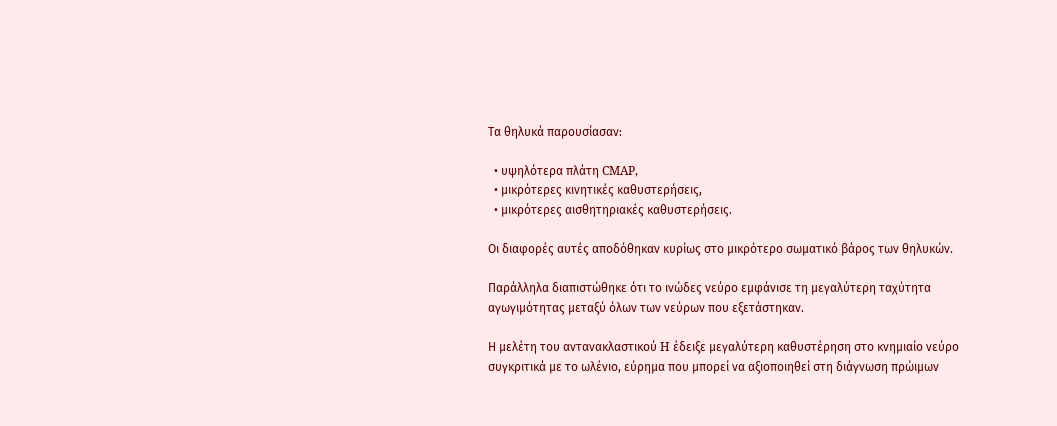Τα θηλυκά παρουσίασαν:

  • υψηλότερα πλάτη CMAP,
  • μικρότερες κινητικές καθυστερήσεις,
  • μικρότερες αισθητηριακές καθυστερήσεις.

Οι διαφορές αυτές αποδόθηκαν κυρίως στο μικρότερο σωματικό βάρος των θηλυκών.

Παράλληλα διαπιστώθηκε ότι το ινώδες νεύρο εμφάνισε τη μεγαλύτερη ταχύτητα αγωγιμότητας μεταξύ όλων των νεύρων που εξετάστηκαν.

Η μελέτη του αντανακλαστικού H έδειξε μεγαλύτερη καθυστέρηση στο κνημιαίο νεύρο συγκριτικά με το ωλένιο, εύρημα που μπορεί να αξιοποιηθεί στη διάγνωση πρώιμων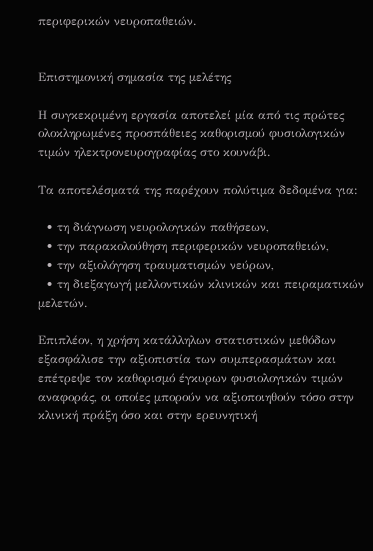περιφερικών νευροπαθειών.


Επιστημονική σημασία της μελέτης

Η συγκεκριμένη εργασία αποτελεί μία από τις πρώτες ολοκληρωμένες προσπάθειες καθορισμού φυσιολογικών τιμών ηλεκτρονευρογραφίας στο κουνάβι.

Τα αποτελέσματά της παρέχουν πολύτιμα δεδομένα για:

  • τη διάγνωση νευρολογικών παθήσεων,
  • την παρακολούθηση περιφερικών νευροπαθειών,
  • την αξιολόγηση τραυματισμών νεύρων,
  • τη διεξαγωγή μελλοντικών κλινικών και πειραματικών μελετών.

Επιπλέον, η χρήση κατάλληλων στατιστικών μεθόδων εξασφάλισε την αξιοπιστία των συμπερασμάτων και επέτρεψε τον καθορισμό έγκυρων φυσιολογικών τιμών αναφοράς, οι οποίες μπορούν να αξιοποιηθούν τόσο στην κλινική πράξη όσο και στην ερευνητική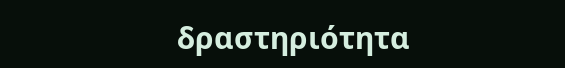δραστηριότητα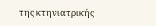της κτηνιατρικής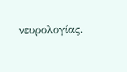νευρολογίας.